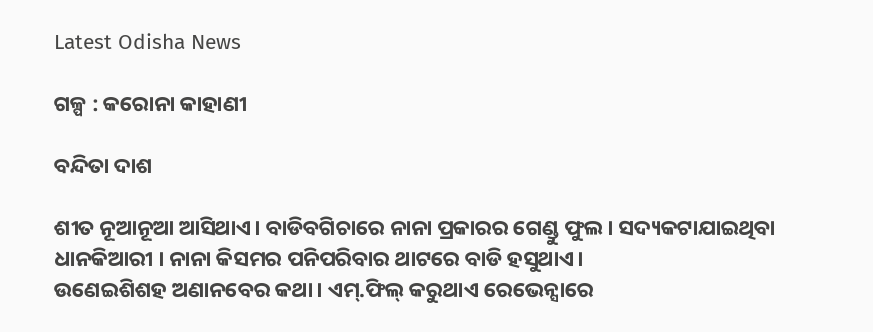Latest Odisha News

ଗଳ୍ପ : କରୋନା କାହାଣୀ

ବନ୍ଦିତା ଦାଶ

ଶୀତ ନୂଆନୂଆ ଆସିଥାଏ। ବାଡିବଗିଚାରେ ନାନା ପ୍ରକାରର ଗେଣ୍ଡୁ ଫୁଲ। ସଦ୍ୟକଟାଯାଇଥିବା ଧାନକିଆରୀ । ନାନା କିସମର ପନିପରିବାର ଥାଟରେ ବାଡି ହସୁଥାଏ।
ଉଣେଇଶିଶହ ଅଣାନବେର କଥା। ଏମ୍.ଫିଲ୍ କରୁଥାଏ ରେଭେନ୍ସାରେ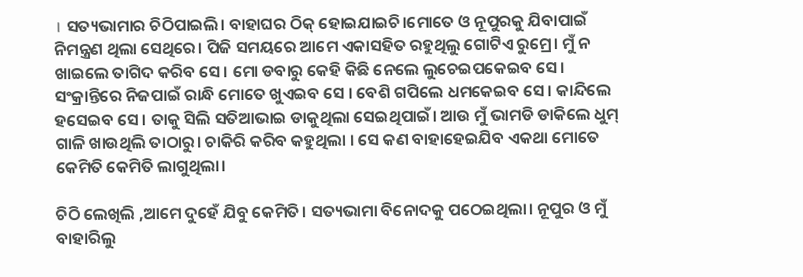। ସତ୍ୟଭାମାର ଚିଠିପାଇଲି। ବାହାଘର ଠିକ୍ ହୋଇଯାଇଚି।ମୋତେ ଓ ନୂପୁରକୁ ଯିବାପାଇଁ ନିମନ୍ତ୍ରଣ ଥିଲା ସେଥିରେ। ପିଜି ସମୟରେ ଆମେ ଏକାସହିତ ରହୁଥିଲୁ ଗୋଟିଏ ରୁମ୍ରେ। ମୁଁ ନ ଖାଇଲେ ତାଗିଦ କରିବ ସେ। ମୋ ଡବାରୁ କେହି କିଛି ନେଲେ ଲୁଚେଇପକେଇବ ସେ। ସଂକ୍ରାନ୍ତିରେ ନିଜପାଇଁ ରାନ୍ଧି ମୋତେ ଖୁଏଇବ ସେ । ବେଶି ଗପିଲେ ଧମକେଇବ ସେ । କାନ୍ଦିଲେ ହସେଇବ ସେ । ତାକୁ ସିଲି ସତିଆଭାଇ ଡାକୁଥିଲା ସେଇଥିପାଇଁ। ଆଉ ମୁଁ ଭାମଡି ଡାକିଲେ ଧୁମ୍ ଗାଳି ଖାଉଥିଲି ତାଠାରୁ। ଚାକିରି କରିବ କହୁଥିଲା । ସେ କଣ ବାହାହେଇଯିବ ଏକଥା ମୋତେ କେମିତି କେମିତି ଲାଗୁଥିଲା।

ଚିଠି ଲେଖିଲି ,ଆମେ ଦୁହେଁ ଯିବୁ କେମିତି। ସତ୍ୟଭାମା ବିନୋଦକୁ ପଠେଇଥିଲା। ନୂପୁର ଓ ମୁଁ ବାହାରିଲୁ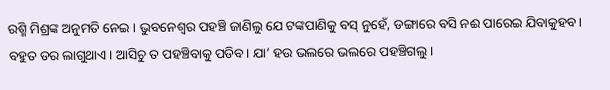ରଶ୍ମି ମିଶ୍ରଙ୍କ ଅନୁମତି ନେଇ । ଭୁବନେଶ୍ବର ପହଞ୍ଚି ଜାଣିଲୁ ଯେ ଟଙ୍କପାଣିକୁ ବସ୍ ନୁହେଁ, ଡଙ୍ଗାରେ ବସି ନଈ ପାରେଇ ଯିବାକୁହବ। ବହୁତ ଡର ଲାଗୁଥାଏ। ଆସିଚୁ ତ ପହଞ୍ଚିବାକୁ ପଡିବ। ଯା’ ହଉ ଭଲରେ ଭଲରେ ପହଞ୍ଚିଗଲୁ।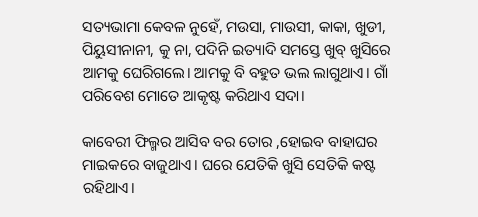ସତ୍ୟଭାମା କେବଳ ନୁହେଁ, ମଉସା, ମାଉସୀ, କାକା, ଖୁଡୀ, ପିୟୁସୀନାନୀ, କୁ ନା, ପଦିନି ଇତ୍ୟାଦି ସମସ୍ତେ ଖୁବ୍ ଖୁସିରେ ଆମକୁ ଘେରିଗଲେ। ଆମକୁ ବି ବହୁତ ଭଲ ଲାଗୁଥାଏ। ଗାଁ ପରିବେଶ ମୋତେ ଆକୃଷ୍ଟ କରିଥାଏ ସଦା।

କାବେରୀ ଫିଲ୍ମର ଆସିବ ବର ତୋର ,ହୋଇବ ବାହାଘର ମାଇକରେ ବାଜୁଥାଏ। ଘରେ ଯେତିକି ଖୁସି ସେତିକି କଷ୍ଟ ରହିଥାଏ।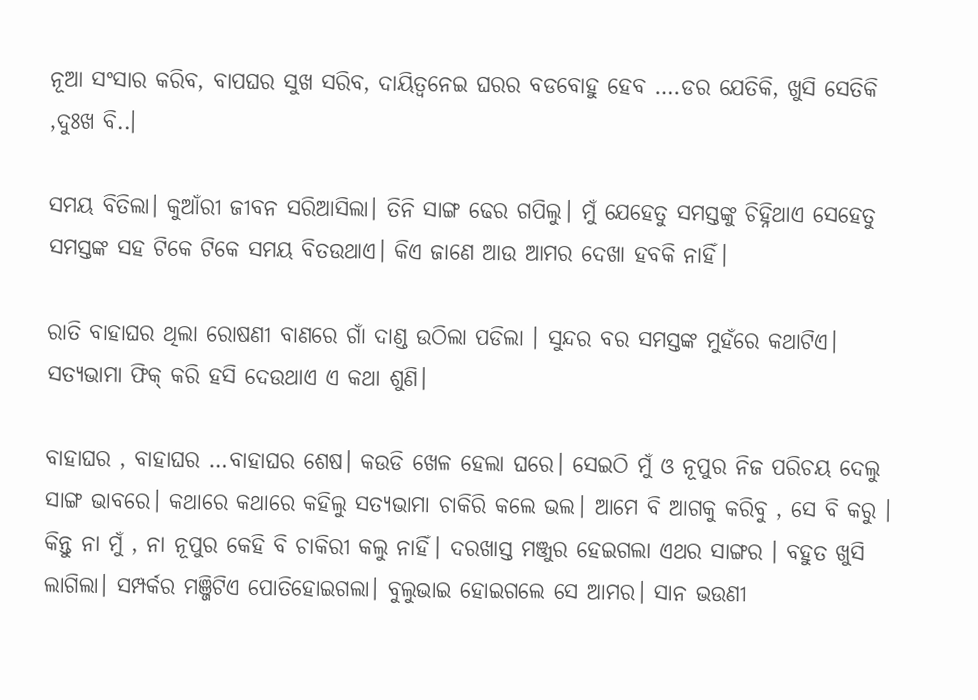ନୂଆ ସଂସାର କରିବ, ବାପଘର ସୁଖ ସରିବ, ଦାୟିତ୍ୱନେଇ ଘରର ବଡବୋହୁ ହେବ ….ଡର ଯେତିକି, ଖୁସି ସେତିକି ,ଦୁଃଖ ବି..।

ସମୟ ବିତିଲା। କୁଆଁରୀ ଜୀବନ ସରିଆସିଲା। ତିନି ସାଙ୍ଗ ଢେର ଗପିଲୁ। ମୁଁ ଯେହେତୁ ସମସ୍ତଙ୍କୁ ଚିହ୍ନିଥାଏ ସେହେତୁ ସମସ୍ତଙ୍କ ସହ ଟିକେ ଟିକେ ସମୟ ବିତଉଥାଏ। କିଏ ଜାଣେ ଆଉ ଆମର ଦେଖା ହବକି ନାହିଁ।

ରାତି ବାହାଘର ଥିଲା ରୋଷଣୀ ବାଣରେ ଗାଁ ଦାଣ୍ଡ ଉଠିଲା ପଡିଲା । ସୁନ୍ଦର ବର ସମସ୍ତଙ୍କ ମୁହଁରେ କଥାଟିଏ। ସତ୍ୟଭାମା ଫିକ୍ କରି ହସି ଦେଉଥାଏ ଏ କଥା ଶୁଣି।

ବାହାଘର , ବାହାଘର …ବାହାଘର ଶେଷ। କଉଡି ଖେଳ ହେଲା ଘରେ। ସେଇଠି ମୁଁ ଓ ନୂପୁର ନିଜ ପରିଚୟ ଦେଲୁ ସାଙ୍ଗ ଭାବରେ। କଥାରେ କଥାରେ କହିଲୁ ସତ୍ୟଭାମା ଚାକିରି କଲେ ଭଲ। ଆମେ ବି ଆଗକୁ କରିବୁ , ସେ ବି କରୁ । କିନ୍ତୁ ନା ମୁଁ , ନା ନୂପୁର କେହି ବି ଚାକିରୀ କଲୁ ନାହିଁ। ଦରଖାସ୍ତ ମଞ୍ଜୁର ହେଇଗଲା ଏଥର ସାଙ୍ଗର । ବହୁତ ଖୁସି ଲାଗିଲା। ସମ୍ପର୍କର ମଞ୍ଜିଟିଏ ପୋତିହୋଇଗଲା। ବୁଲୁଭାଇ ହୋଇଗଲେ ସେ ଆମର। ସାନ ଭଉଣୀ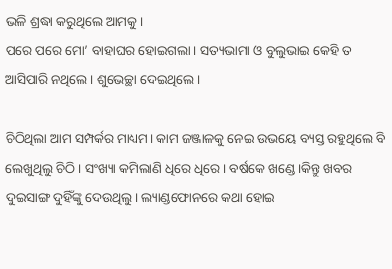ଭଳି ଶ୍ରଦ୍ଧା କରୁଥିଲେ ଆମକୁ।
ପରେ ପରେ ମୋ’ ବାହାଘର ହୋଇଗଲା। ସତ୍ୟଭାମା ଓ ବୁଲୁଭାଇ କେହି ତ ଆସିପାରି ନଥିଲେ । ଶୁଭେଚ୍ଛା ଦେଇଥିଲେ।

ଚିଠିଥିଲା ଆମ ସମ୍ପର୍କର ମାଧ୍ୟମ। କାମ ଜଞ୍ଜାଳକୁ ନେଇ ଉଭୟେ ବ୍ୟସ୍ତ ରହୁଥିଲେ ବି ଲେଖୁଥିଲୁ ଚିଠି। ସଂଖ୍ୟା କମିଲାଣି ଧିରେ ଧିରେ। ବର୍ଷକେ ଖଣ୍ଡେ।କିନ୍ତୁ ଖବର ଦୁଇସାଙ୍ଗ ଦୁହିଁଙ୍କୁ ଦେଉଥିଲୁ। ଲ୍ୟାଣ୍ଡଫୋନରେ କଥା ହୋଇ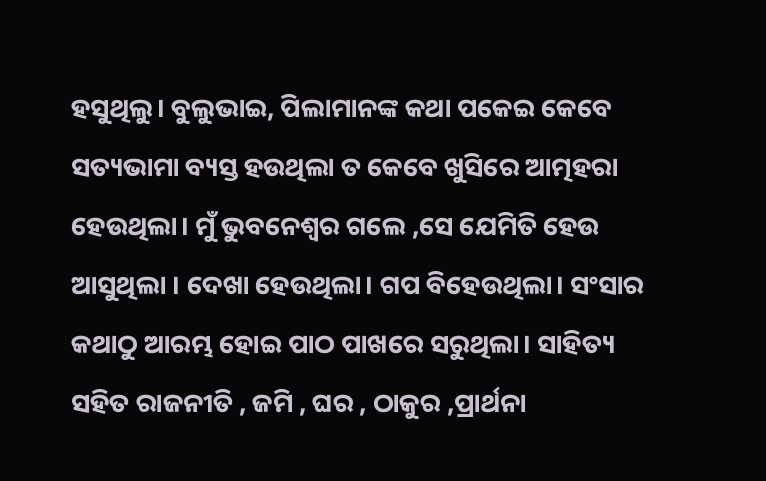ହସୁଥିଲୁ। ବୁଲୁଭାଇ, ପିଲାମାନଙ୍କ କଥା ପକେଇ କେବେ ସତ୍ୟଭାମା ବ୍ୟସ୍ତ ହଉଥିଲା ତ କେବେ ଖୁସିରେ ଆତ୍ମହରା ହେଉଥିଲା। ମୁଁ ଭୁବନେଶ୍ବର ଗଲେ ,ସେ ଯେମିତି ହେଉ ଆସୁଥିଲା । ଦେଖା ହେଉଥିଲା। ଗପ ବିହେଉଥିଲା। ସଂସାର କଥାଠୁ ଆରମ୍ଭ ହୋଇ ପାଠ ପାଖରେ ସରୁଥିଲା। ସାହିତ୍ୟ ସହିତ ରାଜନୀତି , ଜମି , ଘର , ଠାକୁର ,ପ୍ରାର୍ଥନା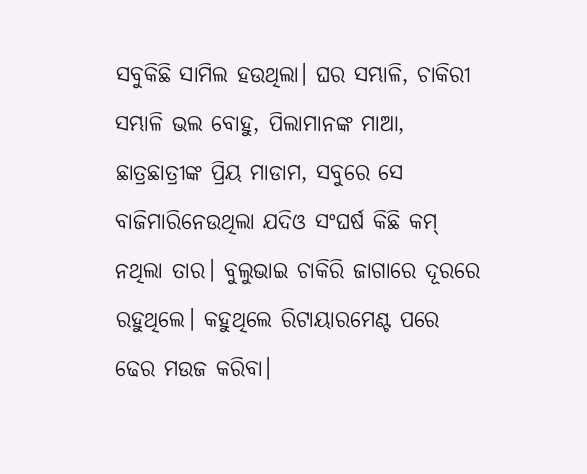ସବୁକିଛି ସାମିଲ ହଉଥିଲା। ଘର ସମ୍ଭାଳି, ଚାକିରୀ ସମ୍ଭାଳି ଭଲ ବୋହୁ, ପିଲାମାନଙ୍କ ମାଆ, ଛାତ୍ରଛାତ୍ରୀଙ୍କ ପ୍ରିୟ ମାଡାମ, ସବୁରେ ସେ ବାଜିମାରିନେଉଥିଲା ଯଦିଓ ସଂଘର୍ଷ କିଛି କମ୍ ନଥିଲା ତାର। ବୁଲୁଭାଇ ଚାକିରି ଜାଗାରେ ଦୂରରେ ରହୁଥିଲେ। କହୁଥିଲେ ରିଟାୟାରମେଣ୍ଟ ପରେ ଢେର ମଉଜ କରିବା।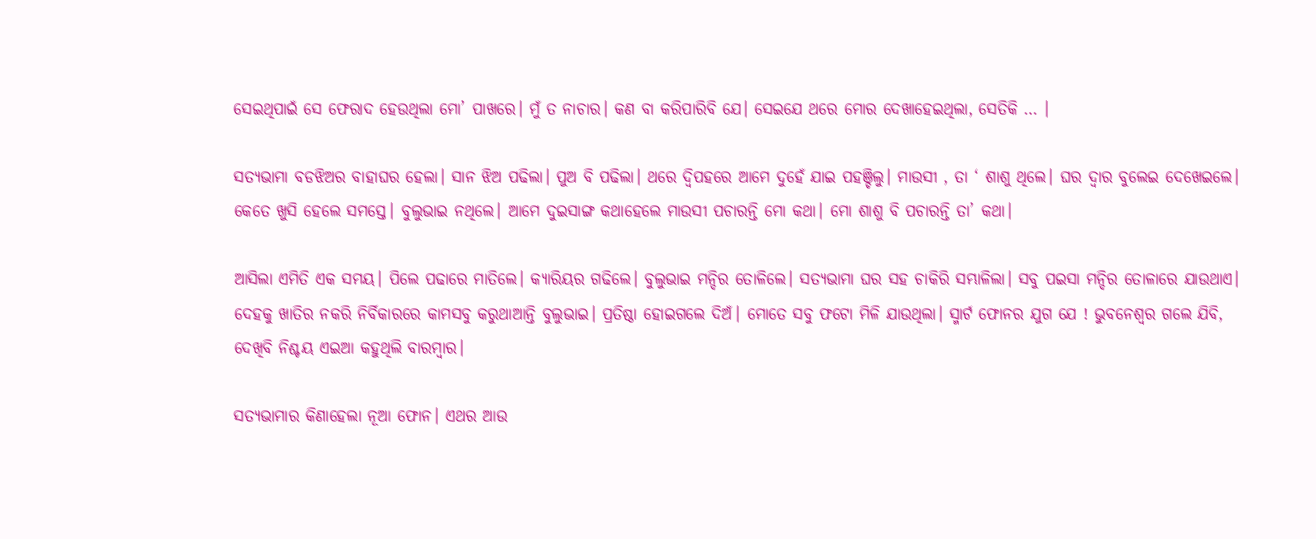ସେଇଥିପାଇଁ ସେ ଫେରାଦ ହେଉଥିଲା ମୋ’ ପାଖରେ। ମୁଁ ତ ନାଚାର। କଣ ବା କରିପାରିବି ଯେ। ସେଇଯେ ଥରେ ମୋର ଦେଖାହେଇଥିଲା, ସେତିକି … ।

ସତ୍ୟଭାମା ବଡଝିଅର ବାହାଘର ହେଲା। ସାନ ଝିଅ ପଢିଲା। ପୁଅ ବି ପଢିଲା। ଥରେ ଦ୍ବିପହରେ ଆମେ ଦୁହେଁ ଯାଇ ପହଞ୍ଚିଲୁ। ମାଉସୀ , ତା ‘ ଶାଶୁ ଥିଲେ। ଘର ଦ୍ବାର ବୁଲେଇ ଦେଖେଇଲେ। କେତେ ଖୁସି ହେଲେ ସମସ୍ତେ। ବୁଲୁଭାଇ ନଥିଲେ। ଆମେ ଦୁଇସାଙ୍ଗ କଥାହେଲେ ମାଉସୀ ପଚାରନ୍ତି ମୋ କଥା। ମୋ ଶାଶୁ ବି ପଚାରନ୍ତି ତା’ କଥା।

ଆସିଲା ଏମିତି ଏକ ସମୟ। ପିଲେ ପଢାରେ ମାତିଲେ। କ୍ୟାରିୟର ଗଢିଲେ। ବୁଲୁଭାଇ ମନ୍ଦିର ତୋଳିଲେ। ସତ୍ୟଭାମା ଘର ସହ ଚାକିରି ସମ୍ଭାଳିଲା। ସବୁ ପଇସା ମନ୍ଦିର ତୋଳାରେ ଯାଉଥାଏ। ଦେହକୁ ଖାତିର ନକରି ନିର୍ବିକାରରେ କାମସବୁ କରୁଥାଆନ୍ତି ବୁଲୁଭାଇ। ପ୍ରତିଷ୍ଠା ହୋଇଗଲେ ଦିଅଁ। ମୋତେ ସବୁ ଫଟୋ ମିଳି ଯାଉଥିଲା। ସ୍ମାର୍ଟ ଫୋନର ଯୁଗ ଯେ ! ଭୁବନେଶ୍ବର ଗଲେ ଯିବି, ଦେଖିବି ନିଶ୍ଚୟ ଏଇଆ କହୁଥିଲି ବାରମ୍ବାର।

ସତ୍ୟଭାମାର କିଣାହେଲା ନୂଆ ଫୋନ। ଏଥର ଆଉ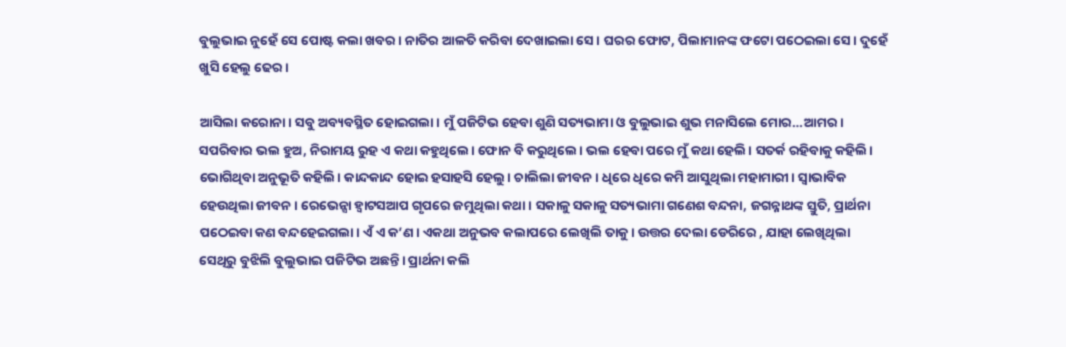ବୁଲୁଭାଇ ନୁହେଁ ସେ ପୋଷ୍ଟ କଲା ଖବର। ନାତିର ଆଳତି କରିବା ଦେଖାଇଲା ସେ। ଘରର ଫୋଟ, ପିଲାମାନଙ୍କ ଫଟୋ ପଠେଇଲା ସେ। ଦୁହେଁ ଖୁସି ହେଲୁ ଢେର।

ଆସିଲା କରୋନା। ସବୁ ଅବ୍ୟବସ୍ଥିତ ହୋଇଗଲା। ମୁଁ ପଜିଟିଭ ହେବା ଶୁଣି ସତ୍ୟଭାମା ଓ ବୁଲୁଭାଇ ଶୁଭ ମନାସିଲେ ମୋର…ଆମର। ସପରିବାର ଭଲ ହୁଅ, ନିରାମୟ ରୁହ ଏ କଥା କହୁଥିଲେ। ଫୋନ ବି କରୁଥିଲେ। ଭଲ ହେବା ପରେ ମୁଁ କଥା ହେଲି। ସତର୍କ ରହିବାକୁ କହିଲି। ଭୋଗିଥିବା ଅନୁଭୂତି କହିଲି। କାନ୍ଦକାନ୍ଦ ହୋଇ ହସାହସି ହେଲୁ। ଚାଲିଲା ଜୀବନ। ଧିରେ ଧିରେ କମି ଆସୁଥିଲା ମହାମାରୀ। ସ୍ବାଭାବିକ ହେଉଥିଲା ଜୀବନ। ରେଭେନ୍ସା ହ୍ବାଟସଆପ ଗୃପରେ ଜମୁଥିଲା କଥା। ସକାଳୁ ସକାଳୁ ସତ୍ୟଭାମା ଗଣେଶ ବନ୍ଦନା, ଜଗନ୍ନାଥଙ୍କ ସ୍ତୁତି, ପ୍ରାର୍ଥନା ପଠେଇବା କଣ ବନ୍ଦହେଇଗଲା। ଏଁ ଏ କ’ଣ। ଏକଥା ଅନୁଭବ କଲାପରେ ଲେଖିଲି ତାକୁ । ଉତ୍ତର ଦେଲା ଡେରିରେ , ଯାହା ଲେଖିଥିଲା ସେଥିରୁ ବୁଝିଲି ବୁଲୁଭାଇ ପଜିଟିଭ ଅଛନ୍ତି। ପ୍ରାର୍ଥନା କଲି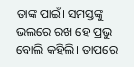ତାଙ୍କ ପାଇଁ। ସମସ୍ତଙ୍କୁ ଭଲରେ ରଖ ହେ ପ୍ରଭୁ ବୋଲି କହିଲି। ତାପରେ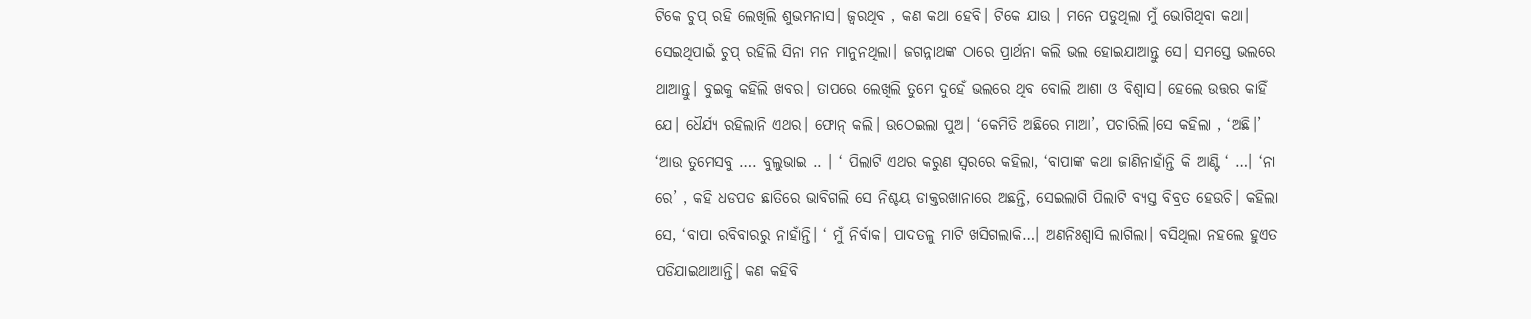ଟିକେ ଚୁପ୍ ରହି ଲେଖିଲି ଶୁଭମନାସ। ଜ୍ବରଥିବ , କଣ କଥା ହେବି। ଟିକେ ଯାଉ । ମନେ ପଡୁଥିଲା ମୁଁ ଭୋଗିଥିବା କଥା। ସେଇଥିପାଇଁ ଚୁପ୍ ରହିଲି ସିନା ମନ ମାନୁନଥିଲା। ଜଗନ୍ନାଥଙ୍କ ଠାରେ ପ୍ରାର୍ଥନା କଲି ଭଲ ହୋଇଯାଆନ୍ତୁ ସେ। ସମସ୍ତେ ଭଲରେ ଥାଆନ୍ତୁ। ବୁଇକୁ କହିଲି ଖବର। ତାପରେ ଲେଖିଲି ତୁମେ ଦୁହେଁ ଭଲରେ ଥିବ ବୋଲି ଆଶା ଓ ବିଶ୍ବାସ। ହେଲେ ଉତ୍ତର କାହିଁ ଯେ। ଧୈର୍ଯ୍ୟ ରହିଲାନି ଏଥର। ଫୋନ୍ କଲି। ଉଠେଇଲା ପୁଅ। ‘କେମିତି ଅଛିରେ ମାଆ’, ପଚାରିଲି।ସେ କହିଲା , ‘ଅଛି।’ ‘ଆଉ ତୁମେସବୁ …. ବୁଲୁଭାଇ .. । ‘ ପିଲାଟି ଏଥର କରୁଣ ସ୍ବରରେ କହିଲା, ‘ବାପାଙ୍କ କଥା ଜାଣିନାହାଁନ୍ତି କି ଆଣ୍ଟି ‘ …। ‘ନା ରେ’ , କହି ଧଡପଡ ଛାତିରେ ଭାବିଗଲି ସେ ନିଶ୍ଚୟ ଡାକ୍ତରଖାନାରେ ଅଛନ୍ତି, ସେଇଲାଗି ପିଲାଟି ବ୍ୟସ୍ତ ବିବ୍ରତ ହେଉଚି। କହିଲା ସେ, ‘ବାପା ରବିବାରରୁ ନାହାଁନ୍ତି। ‘ ମୁଁ ନିର୍ବାକ। ପାଦତଳୁ ମାଟି ଖସିଗଲାକି…। ଅଣନିଃଶ୍ବାସି ଲାଗିଲା। ବସିଥିଲା ନହଲେ ହୁଏତ ପଡିଯାଇଥାଆନ୍ତି। କଣ କହିବି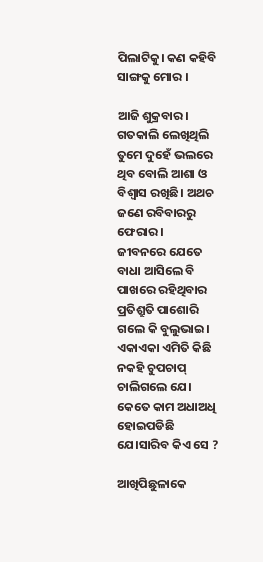ପିଲାଟିକୁ। କଣ କହିବି ସାଙ୍ଗକୁ ମୋର ।

ଆଜି ଶୁକ୍ରବାର। ଗତକାଲି ଲେଖିଥିଲି ତୁମେ ଦୁହେଁ ଭଲରେ ଥିବ ବୋଲି ଆଶା ଓ ବିଶ୍ବାସ ରଖିଛି। ଅଥଚ ଜଣେ ରବିବାରରୁ ଫେରାର।
ଜୀବନରେ ଯେତେ ବାଧା ଆସିଲେ ବି ପାଖରେ ରହିଥିବାର ପ୍ରତିଶ୍ରୁତି ପାଶୋରି ଗଲେ କି ବୁଲୁଭାଇ। ଏକାଏକା ଏମିତି କିଛି ନକହି ଚୁପଚାପ୍ ଚାଲିଗଲେ ଯେ। କେତେ କାମ ଅଧାଅଧି ହୋଇପଡିଛି ଯେ।ସାରିବ କିଏ ସେ ?

ଆଖିପିଛୁଳାକେ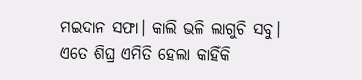ମଇଦାନ ସଫା। କାଲି ଭଳି ଲାଗୁଚି ସବୁ। ଏତେ ଶିଘ୍ର ଏମିତି ହେଲା କାହିଁକି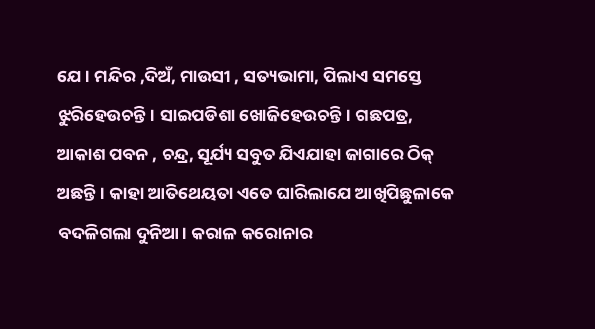ଯେ। ମନ୍ଦିର ,ଦିଅଁ, ମାଉସୀ , ସତ୍ୟଭାମା, ପିଲାଏ ସମସ୍ତେ ଝୁରିହେଉଚନ୍ତି। ସାଇପଡିଶା ଖୋଜିହେଉଚନ୍ତି। ଗଛପତ୍ର, ଆକାଶ ପବନ , ଚନ୍ଦ୍ର, ସୂର୍ଯ୍ୟ ସବୁତ ଯିଏଯାହା ଜାଗାରେ ଠିକ୍ ଅଛନ୍ତି। କାହା ଆତିଥେୟତା ଏତେ ଘାରିଲାଯେ ଆଖିପିଛୁଳାକେ ବଦଳିଗଲା ଦୁନିଆ। କରାଳ କରୋନାର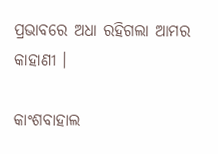ପ୍ରଭାବରେ ଅଧା ରହିଗଲା ଆମର କାହାଣୀ ।

କାଂଶବାହାଲ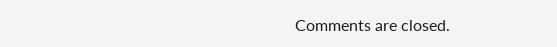Comments are closed.